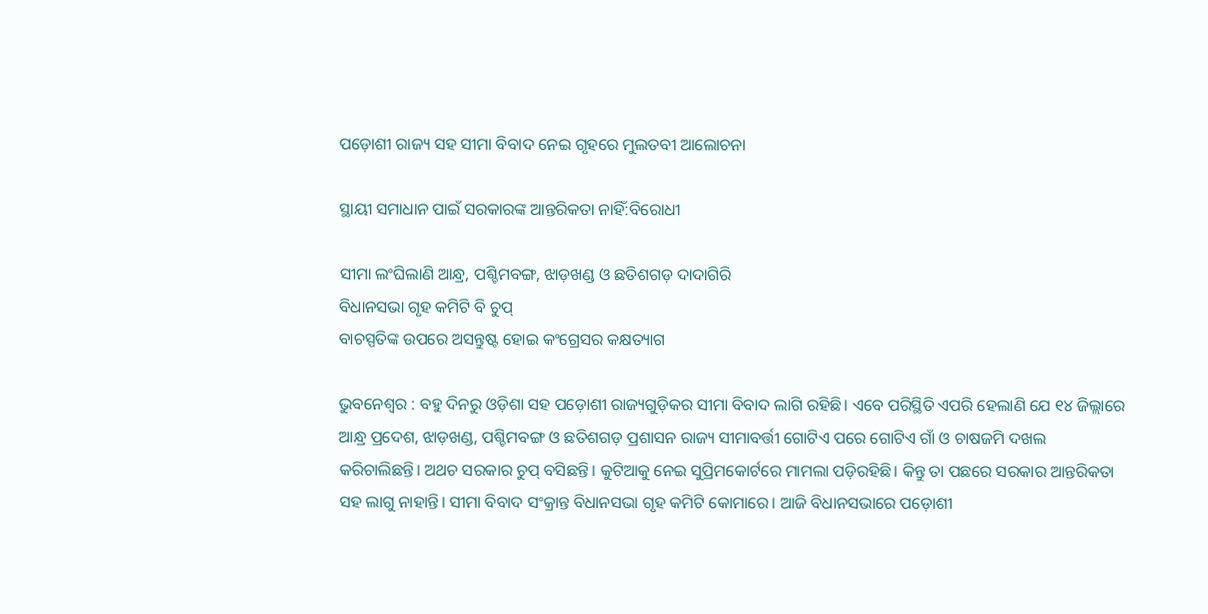ପଡ଼ୋଶୀ ରାଜ୍ୟ ସହ ସୀମା ବିବାଦ ନେଇ ଗୃହରେ ମୁଲତବୀ ଆଲୋଚନା

ସ୍ଥାୟୀ ସମାଧାନ ପାଇଁ ସରକାରଙ୍କ ଆନ୍ତରିକତା ନାହିଁ:ବିରୋଧୀ

ସୀମା ଲଂଘିଲାଣି ଆନ୍ଧ୍ର, ପଶ୍ଚିମବଙ୍ଗ, ଝାଡ଼ଖଣ୍ଡ ଓ ଛତିଶଗଡ଼ ଦାଦାଗିରି
ବିଧାନସଭା ଗୃହ କମିଟି ବି ଚୁପ୍‌
ବାଚସ୍ପତିଙ୍କ ଉପରେ ଅସନ୍ତୁଷ୍ଟ ହୋଇ କଂଗ୍ରେସର କକ୍ଷତ୍ୟାଗ

ଭୁବନେଶ୍ବର : ବହୁ ଦିନରୁ ଓଡ଼ିଶା ସହ ପଡ଼ୋଶୀ ରାଜ୍ୟଗୁଡ଼ିକର ସୀମା ବିବାଦ ଲାଗି ରହିଛି। ଏବେ ପରିସ୍ଥିତି ଏପରି ହେଲାଣି ଯେ ୧୪ ଜିଲ୍ଲାରେ ଆନ୍ଧ୍ର ପ୍ରଦେଶ, ଝାଡ଼ଖଣ୍ଡ, ପଶ୍ଚିମବଙ୍ଗ ଓ ଛତିଶଗଡ଼ ପ୍ରଶାସନ ରାଜ୍ୟ ସୀମାବର୍ତ୍ତୀ ଗୋଟିଏ ପରେ ଗୋଟିଏ ଗାଁ ଓ ଚାଷଜମି ଦଖଲ କରିଚାଲିଛନ୍ତି। ଅଥଚ ସରକାର ଚୁପ୍‌ ବସିଛନ୍ତି। କୁଟିଆକୁ ନେଇ ସୁପ୍ରିମକୋର୍ଟରେ ମାମଲା ପଡ଼ିରହିଛି। କିନ୍ତୁ ତା ପଛରେ ସରକାର ଆନ୍ତରିକତା ସହ ଲାଗୁ ନାହାନ୍ତି। ସୀମା ବିବାଦ ସଂକ୍ରାନ୍ତ ବିଧାନସଭା ଗୃହ କମିଟି କୋମାରେ। ଆଜି ବିଧାନସଭାରେ ପଡ଼ୋଶୀ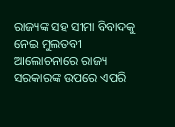ରାଜ୍ୟଙ୍କ ସହ ସୀମା ବିବାଦକୁ ନେଇ ମୁଲତବୀ ଆଲୋଚନାରେ ରାଜ୍ୟ ସରକାରଙ୍କ ଉପରେ ଏପରି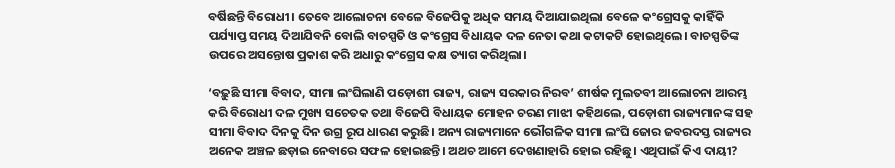ବର୍ଷିଛନ୍ତି ବିରୋଧୀ। ତେବେ ଆଲୋଚନା ବେଳେ ବିଜେପିକୁ ଅଧିକ ସମୟ ଦିଆଯାଇଥିଲା ବେଳେ କଂଗ୍ରେସକୁ କାହିଁକି ପର୍ଯ୍ୟାପ୍ତ ସମୟ ଦିଆଯିବନି ବୋଲି ବାଚସ୍ପତି ଓ କଂଗ୍ରେସ ବିଧାୟକ ଦଳ ନେତା କଥା କଟାକଟି ହୋଇଥିଲେ। ବାଚସ୍ପତିଙ୍କ ଉପରେ ଅସନ୍ତୋଷ ପ୍ରକାଶ କରି ଅଧାରୁ କଂଗ୍ରେସ କକ୍ଷ ତ୍ୟାଗ କରିଥିଲା।

‘ବଢ଼ୁଛି ସୀମା ବିବାଦ, ସୀମା ଲଂଘିଲାଣି ପଡ଼ୋଶୀ ରାଜ୍ୟ, ରାଜ୍ୟ ସରକାର ନିରବ’ ଶୀର୍ଷକ ମୁଲତବୀ ଆଲୋଚନା ଆରମ୍ଭ କରି ବିରୋଧୀ ଦଳ ମୁଖ୍ୟ ସଚେତକ ତଥା ବିଜେପି ବିଧାୟକ ମୋହନ ଚରଣ ମାଝୀ କହିଥଲେ, ପଡ଼ୋଶୀ ରାଜ୍ୟମାନଙ୍କ ସହ ସୀମା ବିବାଦ ଦିନକୁ ଦିନ ଉଗ୍ର ରୂପ ଧାରଣ କରୁଛି। ଅନ୍ୟ ରାଜ୍ୟମାନେ ଭୌଗଳିକ ସୀମା ଲଂଘି ଜୋର ଜବରଦସ୍ତ ରାଜ୍ୟର ଅନେକ ଅଞ୍ଚଳ ଛଡ଼ାଇ ନେବାରେ ସଫଳ ହୋଇଛନ୍ତି। ଅଥଚ ଆମେ ଦେଖଣାହାରି ହୋଇ ରହିଛୁ। ଏଥିପାଇଁ କିଏ ଦାୟୀ?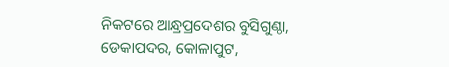ନିକଟରେ ଆନ୍ଧ୍ରପ୍ରଦେଶର ବୁସିଗୁଣ୍ଠା, ଡେକାପଦର, କୋଳାପୁଟ,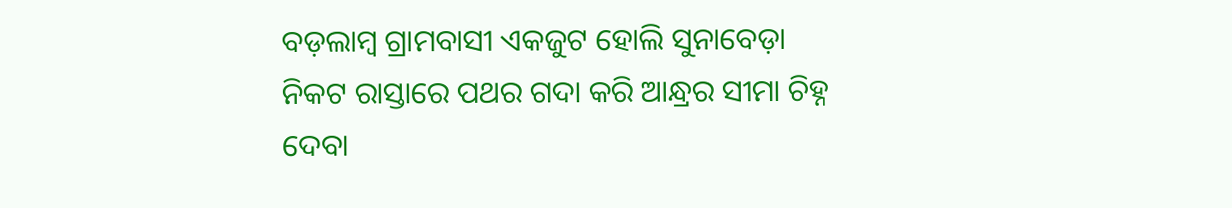ବଡ଼ଲାମ୍ବ ଗ୍ରାମବାସୀ ଏକଜୁଟ ହୋଲି ସୁନାବେଡ଼ା ନିକଟ ରାସ୍ତାରେ ପଥର ଗଦା କରି ଆନ୍ଧ୍ରର ସୀମା ଚିହ୍ନ ଦେବା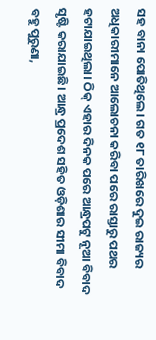ସହ ବାନା ପୋତିଥିଲେ। ଗତ ୧୮ ତାରିଖରେ ଦୁଇ ରାଜ୍ୟର ଅଧିକାରୀମାନେ ଆଲୋଚନା କରିବା ପରେ ରାସ୍ତାରୁ ପଥର ହଟାଯାଇଥିଲା। ଠିକ୍‌ ଏହାର ଦିନକ ପରେ ଆନ୍ଧ୍ରପଟୁ ନୂଆ ବିବାଦ ସୃଷ୍ଟି କରାଯାଇଛି। ଆନ୍ଧ୍ର ପ୍ରଦେଶ ସହିତ ଓଡ଼ିଶାର ସୀମା ବିବାଦ ବହୁ ପୁରୁଣା,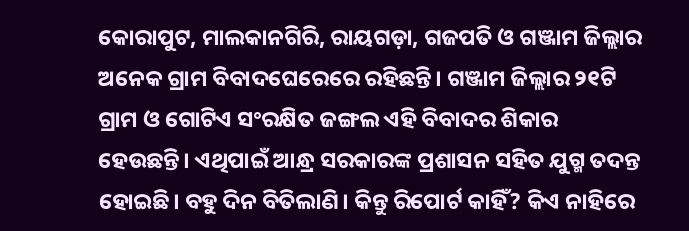କୋରାପୁଟ, ମାଲକାନଗିରି, ରାୟଗଡ଼ା, ଗଜପତି ଓ ଗଞ୍ଜାମ ଜିଲ୍ଲାର ଅନେକ ଗ୍ରାମ ବିବାଦଘେରେରେ ରହିଛନ୍ତି। ଗଞ୍ଜାମ ଜିଲ୍ଲାର ୨୧ଟି ଗ୍ରାମ ଓ ଗୋଟିଏ ସଂରକ୍ଷିତ ଜଙ୍ଗଲ ଏହି ବିବାଦର ଶିକାର ହେଉଛନ୍ତି। ଏଥିପାଇଁ ଆନ୍ଧ୍ର ସରକାରଙ୍କ ପ୍ରଶାସନ ସହିତ ଯୁଗ୍ମ ତଦନ୍ତ ହୋଇଛି। ବହୁ ଦିନ ବିତିଲାଣି। କିନ୍ତୁ ରିପୋର୍ଟ କାହିଁ? କିଏ ନାହିରେ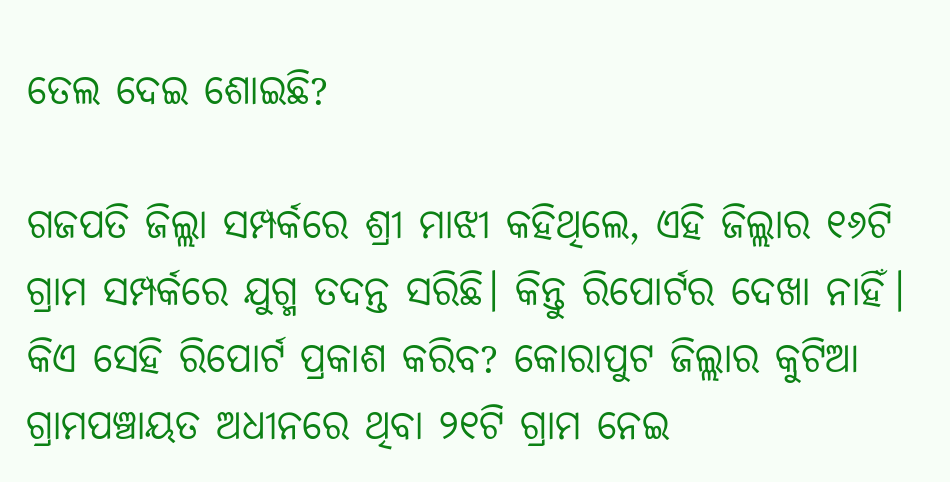ତେଲ ଦେଇ ଶୋଇଛି?

ଗଜପତି ଜିଲ୍ଲା ସମ୍ପର୍କରେ ଶ୍ରୀ ମାଝୀ କହିଥିଲେ, ଏହି ଜିଲ୍ଲାର ୧୬ଟି ଗ୍ରାମ ସମ୍ପର୍କରେ ଯୁଗ୍ମ ତଦନ୍ତ ସରିଛି। କିନ୍ତୁ ରିପୋର୍ଟର ଦେଖା ନାହିଁ। କିଏ ସେହି ରିପୋର୍ଟ ପ୍ରକାଶ କରିବ? କୋରାପୁଟ ଜିଲ୍ଲାର କୁଟିଆ ଗ୍ରାମପଞ୍ଚାୟତ ଅଧୀନରେ ଥିବା ୨୧ଟି ଗ୍ରାମ ନେଇ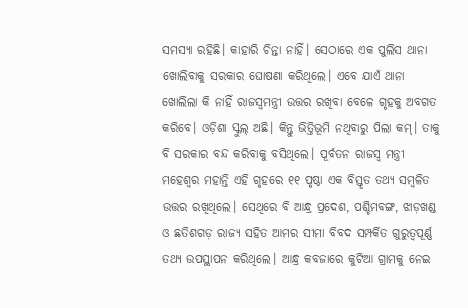ସମସ୍ୟା ରହିଛି। କାହାରି ଚିନ୍ତା ନାହିଁ। ସେଠାରେ ଏକ ପୁଲିସ ଥାନା ଖୋଲିବାକୁ ସରକାର ଘୋଷଣା କରିଥିଲେ। ଏବେ ଯାଏଁ ଥାନା ଖୋଲିଲା କି ନାହିଁ ରାଜସ୍ବମନ୍ତ୍ରୀ ଉତ୍ତର ରଖିବା ବେଳେ ଗୃହକୁ ଅବଗତ କରିବେ। ଓଡ଼ିଶା ସ୍କୁଲ୍‌ ଅଛି। କିନ୍ତୁ ଭିତ୍ତିଭୂମି ନଥିବାରୁ ପିଲା କମ୍‌। ତାକୁ ବି ସରକାର ବନ୍ଦ କରିବାକୁ ବସିଥିଲେ। ପୂର୍ବତନ ରାଜସ୍ବ ମନ୍ତ୍ରୀ ମହେଶ୍ବର ମହାନ୍ତି ଏହି ଗୃହରେ ୧୧ ପୃଷ୍ଠା ଏକ ବିସ୍ତୃତ ତଥ୍ୟ ସମ୍ବଳିତ ଉତ୍ତର ରଖିଥିଲେ। ସେଥିରେ ବି ଆନ୍ଧ୍ର ପ୍ରଦେଶ, ପଶ୍ଚିମବଙ୍ଗ, ଝାଡ଼ଖଣ୍ଡ ଓ ଛତିଶଗଡ଼ ରାଜ୍ୟ ସହିତ ଆମର ସୀମା ବିବଦ ସମ୍ପର୍କିତ ଗୁରୁତ୍ବପୂର୍ଣ୍ଣ ତଥ୍ୟ ଉପସ୍ଥାପନ କରିଥିଲେ। ଆନ୍ଧ୍ର କବଜାରେ କୁଟିଆ ଗ୍ରାମକୁ ନେଇ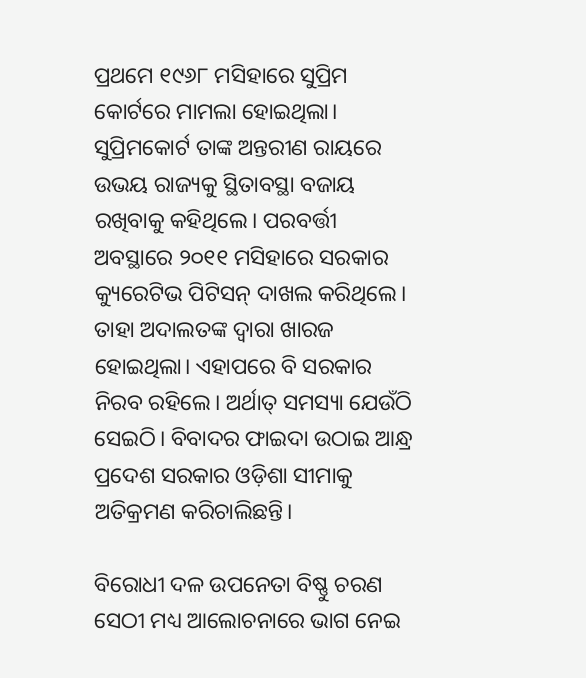ପ୍ରଥମେ ୧୯୬୮ ମସିହାରେ ସୁପ୍ରିମ କୋର୍ଟରେ ମାମଲା ହୋଇଥିଲା। ସୁପ୍ରିମକୋର୍ଟ ତାଙ୍କ ଅନ୍ତରୀଣ ରାୟରେ ଉଭୟ ରାଜ୍ୟକୁ ସ୍ଥିତାବସ୍ଥା ବଜାୟ ରଖିବାକୁ କହିଥିଲେ। ପରବର୍ତ୍ତୀ ଅବସ୍ଥାରେ ୨୦୧୧ ମସିହାରେ ସରକାର କ୍ୟୁରେଟିଭ ପିଟିସନ୍‌ ଦାଖଲ କରିଥିଲେ। ତାହା ଅଦାଲତଙ୍କ ଦ୍ବାରା ଖାରଜ ହୋଇଥିଲା। ଏହାପରେ ବି ସରକାର ନିରବ ରହିଲେ। ଅର୍ଥାତ୍‌ ସମସ୍ୟା ଯେଉଁଠି ସେଇଠି। ବିବାଦର ଫାଇଦା ଉଠାଇ ଆନ୍ଧ୍ର ପ୍ରଦେଶ ସରକାର ଓଡ଼ିଶା ସୀମାକୁ ଅତିକ୍ରମଣ କରିଚାଲିଛନ୍ତି।

ବିରୋଧୀ ଦଳ ଉପନେତା ବିଷ୍ଣୁ ଚରଣ ସେଠୀ ମଧ୍ୟ ଆଲୋଚନାରେ ଭାଗ ନେଇ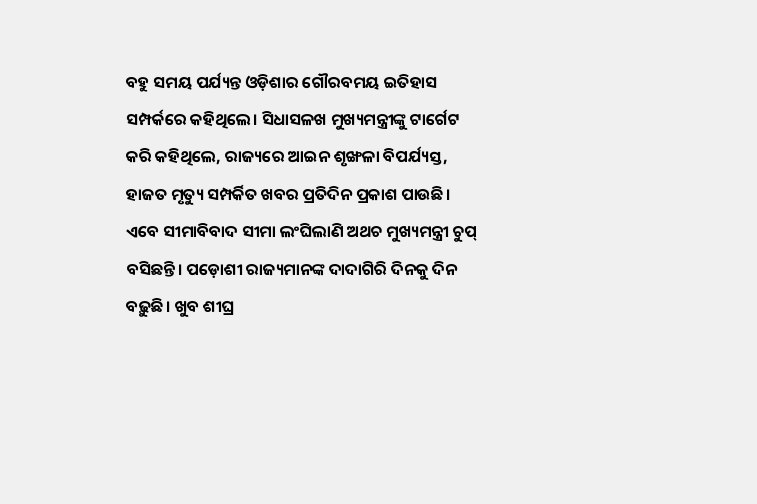ବହୁ ସମୟ ପର୍ଯ୍ୟନ୍ତ ଓଡ଼ିଶାର ଗୌରବମୟ ଇତିହାସ ସମ୍ପର୍କରେ କହିଥିଲେ। ସିଧାସଳଖ ମୁଖ୍ୟମନ୍ତ୍ରୀଙ୍କୁ ଟାର୍ଗେଟ କରି କହିଥିଲେ, ରାଜ୍ୟରେ ଆଇନ ଶୃଙ୍ଖଳା ବିପର୍ଯ୍ୟସ୍ତ, ହାଜତ ମୃତ୍ୟୁ ସମ୍ପର୍କିତ ଖବର ପ୍ରତିଦିନ ପ୍ରକାଶ ପାଉଛି। ଏବେ ସୀମାବିବାଦ ସୀମା ଲଂଘିଲାଣି ଅଥଚ ମୁଖ୍ୟମନ୍ତ୍ରୀ ଚୁପ୍‌ ବସିଛନ୍ତି। ପଡ଼ୋଶୀ ରାଜ୍ୟମାନଙ୍କ ଦାଦାଗିରି ଦିନକୁ ଦିନ ବଢ଼ୁଛି। ଖୁବ ଶୀଘ୍ର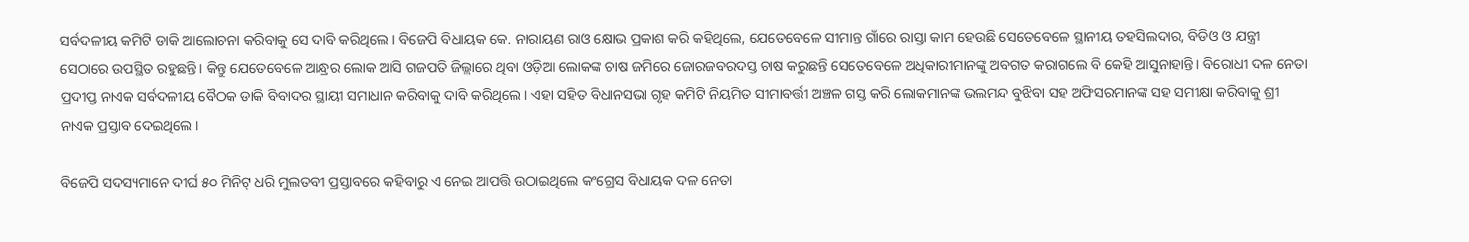ସର୍ବଦଳୀୟ କମିଟି ଡାକି ଆଲୋଚନା କରିବାକୁ ସେ ଦାବି କରିଥିଲେ। ବିଜେପି ବିଧାୟକ କେ. ନାରାୟଣ ରାଓ କ୍ଷୋଭ ପ୍ରକାଶ କରି କହିଥିଲେ, ଯେତେବେଳେ ସୀମାନ୍ତ ଗାଁରେ ରାସ୍ତା କାମ ହେଉଛି ସେତେବେଳେ ସ୍ଥାନୀୟ ତହସିଲଦାର, ବିଡିଓ ଓ ଯନ୍ତ୍ରୀ ସେଠାରେ ଉପସ୍ଥିତ ରହୁଛନ୍ତି। କିନ୍ତୁ ଯେତେ‌ବେଳେ ଆନ୍ଧ୍ରର ଲୋକ ଆସି ଗଜପତି ଜିଲ୍ଲାରେ ଥିବା ଓଡ଼ିଆ ଲୋକଙ୍କ ଚାଷ ଜମିରେ ଜୋରଜବରଦସ୍ତ ଚାଷ କରୁଛନ୍ତି ସେତେବେଳେ ଅଧିକାରୀମାନଙ୍କୁ ଅବଗତ କରାଗଲେ ବି କେହି ଆସୁନାହାନ୍ତି। ବିରୋଧୀ ଦଳ ନେତା ପ୍ରଦୀପ୍ତ ନାଏକ ସର୍ବଦଳୀୟ ବୈଠକ ଡାକି ବିବାଦର ସ୍ଥାୟୀ ସମାଧାନ କରିବାକୁ ଦାବି କରିଥିଲେ। ଏହା ସହିତ ବିଧାନସଭା ଗୃହ କମିଟି ନିୟମିତ ସୀମାବର୍ତ୍ତୀ ଅଞ୍ଚଳ ଗସ୍ତ କରି ଲୋକମାନଙ୍କ ଭଲମନ୍ଦ ବୁଝିବା ସହ ଅଫିସରମାନଙ୍କ ସହ ସମୀକ୍ଷା କରିବାକୁ ଶ୍ରୀ ନାଏକ ପ୍ରସ୍ତାବ ଦେଇଥିଲେ।

ବିଜେପି ସଦସ୍ୟମାନେ ଦୀର୍ଘ ୫୦ ମିନିଟ୍‌ ଧରି ମୁଲତବୀ ପ୍ରସ୍ତାବରେ କହିବାରୁ ଏ ନେଇ ଆପତ୍ତି ଉଠାଇଥିଲେ କଂଗ୍ରେସ ବିଧାୟକ ଦଳ ନେତା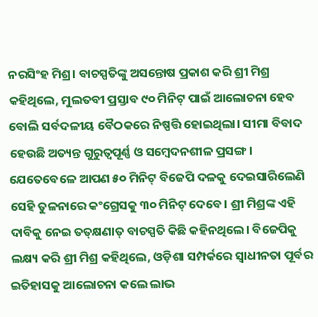ନରସିଂହ ମିଶ୍ର। ବାଚସ୍ପତିଙ୍କୁ ଅସନ୍ତୋଷ ପ୍ରକାଶ କରି ଶ୍ରୀ ମିଶ୍ର କହିଥିଲେ, ମୁଲତବୀ ପ୍ରସ୍ତାବ ୯୦ ମିନିଟ୍‌ ପାଇଁ ଆଲୋଚନା ହେବ ବୋଲି ସର୍ବଦଳୀୟ ବୈଠକରେ ନିଷ୍ପତ୍ତି ହୋଇଥିଲା। ସୀମା ବିବାଦ ହେଉଛି ଅତ୍ୟନ୍ତ ଗୁରୁତ୍ବପୂର୍ଣ୍ଣ ଓ ସମ୍ବେଦନଶୀଳ ପ୍ରସଙ୍ଗ। ଯେତେବେଳେ ଆପଣ ୫୦ ମିନିଟ୍‌ ବିଜେପି ଦଳକୁ ଦେଇସାରିଲେଣି ସେହି ତୁଳନାରେ କଂଗ୍ରେସକୁ ୩୦ ମିନିଟ୍‌ ଦେବେ। ଶ୍ରୀ ମିଶ୍ରଙ୍କ ଏହି ଦାବିକୁ ନେଇ ତତ୍‌କ୍ଷଣାତ୍‌ ବାଚସ୍ପତି କିଛି କହିନଥିଲେ। ବିଜେପିକୁ ଲକ୍ଷ୍ୟ କରି ଶ୍ରୀ ମିଶ୍ର କହିଥିଲେ, ଓଡ଼ିଶା ସମ୍ପର୍କରେ ସ୍ବାଧୀନତା ପୂର୍ବର ଇତିହାସକୁ ଆଲୋଚନା କଲେ ଲାଭ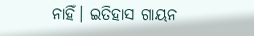ନାହିଁ। ଇତିହାସ ଗାୟନ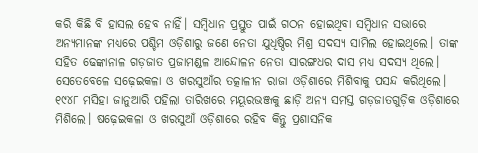କରି କିଛି ବି ହାସଲ ହେବ ନାହିଁ। ସମ୍ବିଧାନ ପ୍ରସ୍ତୁତ ପାଇଁ ଗଠନ ହୋଇଥିବା ସମ୍ବିଧାନ ସଭାରେ ଅନ୍ୟମାନଙ୍କ ମଧ୍ୟରେ ପଶ୍ଚିମ ଓଡ଼ିଶାରୁ ଜଣେ ନେତା ଯୁଧିଷ୍ଠିର ମିଶ୍ର ସଦସ୍ୟ ସାମିଲ ହୋଇଥିଲେ। ତାଙ୍କ ସହିତ ଢେଙ୍କାନାଳ ଗଡ଼ଜାତ ପ୍ରଜାମଣ୍ଡଳ ଆନ୍ଦୋଳନ ନେତା ସାରଙ୍ଗଧର ଦାସ ମଧ୍ୟ ସଦସ୍ୟ ଥିଲେ। ସେତେବେଳେ ସଢ଼େଇକଳା ଓ ଖରସୁଆଁର ତତ୍କାଳୀନ ରାଜା ଓଡ଼ିଶାରେ ମିଶିବାକୁ ପସନ୍ଦ କରିଥିଲେ। ୧୯୪୮ ମସିହା ଜାନୁଆରି ପହିଲା ତାରିଖରେ ମୟୂରଭଞ୍ଜକୁ ଛାଡ଼ି ଅନ୍ୟ ସମସ୍ତ ଗଡ଼ଜାତଗୁଡ଼ିକ ଓଡ଼ିଶାରେ ମିଶିଲେ। ଷଢ଼େଇକଳା ଓ ଖରସୁଆଁ ଓଡ଼ିଶାରେ ରହିବ କିନ୍ତୁ ପ୍ରଶାସନିକ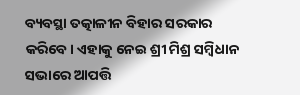ବ୍ୟବସ୍ଥା ତତ୍କାଳୀନ ବିହାର ସରକାର କରିବେ। ଏହାକୁ ନେଇ ଶ୍ରୀ ମିଶ୍ର ସମ୍ବିଧାନ ସଭାରେ ଆପତ୍ତି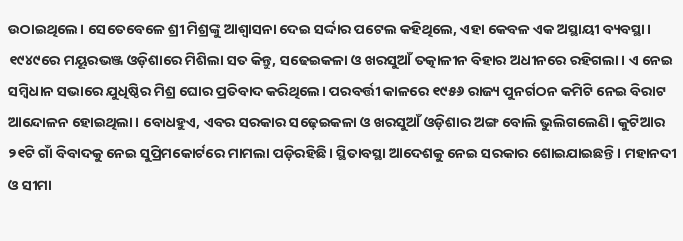ଉଠାଇଥିଲେ। ସେତେବେଳେ ଶ୍ରୀ ମିଶ୍ରଙ୍କୁ ଆଶ୍ବାସନା ଦେଇ ସର୍ଦ୍ଦାର ପଟେଲ କହିଥିଲେ, ଏହା କେବଳ ଏକ ଅସ୍ଥାୟୀ ବ୍ୟବସ୍ଥା। ୧୯୪୯ରେ ମୟୂରଭଞ୍ଜ ଓଡ଼ିଶାରେ ମିଶିଲା ସତ କିନ୍ତୁ, ସଢେଇକଳା ଓ ଖରସୁଆଁ ତତ୍କାଳୀନ ବିହାର ଅଧୀନରେ ରହିଗଲା। ଏ ନେଇ ସମ୍ବିଧାନ ସଭାରେ ଯୁଧିଷ୍ଠିର ମିଶ୍ର ଘୋର ପ୍ରତିବାଦ କରିଥିଲେ। ପରବର୍ତ୍ତୀ କାଳରେ ୧୯୫୬ ରାଜ୍ୟ ପୁନର୍ଗଠନ କମିଟି ନେଇ ବିରାଟ ଆନ୍ଦୋଳନ ହୋଇଥିଲା। ବୋଧହୁଏ, ଏବର ସରକାର ସଢ଼େଇକଳା ଓ ଖରସୁଆଁ ଓଡ଼ିଶାର ଅଙ୍ଗ ବୋଲି ଭୁଲିଗଲେଣି। କୁଟିଆର ୨୧ଟି ଗାଁ ବିବାଦକୁ ନେଇ ସୁପ୍ରିମକୋର୍ଟରେ ମାମଲା ପଡ଼ିରହିଛି। ସ୍ଥିତାବସ୍ଥା ଆଦେଶକୁ ନେଇ ସରକାର ଶୋଇଯାଇଛନ୍ତି। ମହାନଦୀ ଓ ସୀମା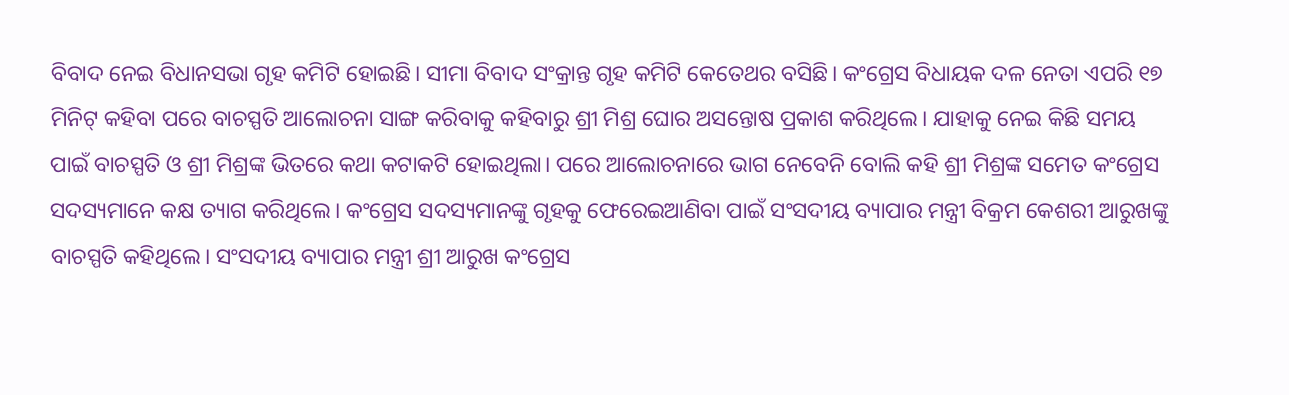ବିବାଦ ନେଇ ବିଧାନସଭା ଗୃହ କମିଟି ହୋଇଛି। ସୀମା ବିବାଦ ସଂକ୍ରାନ୍ତ ଗୃହ କମିଟି କେତେଥର ବସିଛି। କଂଗ୍ରେସ ବିଧାୟକ ଦଳ ନେତା ଏପରି ୧୭ ମିନିଟ୍‌ କହିବା ପରେ ବାଚସ୍ପତି ଆଲୋଚନା ସାଙ୍ଗ କରିବାକୁ କହିବାରୁ ଶ୍ରୀ ମିଶ୍ର ଘୋର ଅସନ୍ତୋଷ ପ୍ରକାଶ କରିଥିଲେ। ଯାହାକୁ ନେଇ କିଛି ସମୟ ପାଇଁ ବାଚସ୍ପତି ଓ ଶ୍ରୀ ମିଶ୍ରଙ୍କ ଭିତରେ କଥା କଟାକଟି ହୋଇଥିଲା। ପରେ ଆଲୋଚନାରେ ଭାଗ ନେବେନି ବୋଲି କହି ଶ୍ରୀ ମିଶ୍ରଙ୍କ ସମେତ କଂଗ୍ରେସ ସଦସ୍ୟମାନେ କକ୍ଷ ତ୍ୟାଗ କରିଥିଲେ। କଂଗ୍ରେସ ସଦସ୍ୟମାନଙ୍କୁ ଗୃହକୁ ଫେରେଇଆଣିବା ପାଇଁ ସଂସଦୀୟ ବ୍ୟାପାର ମନ୍ତ୍ରୀ ବିକ୍ରମ କେଶରୀ ଆରୁଖଙ୍କୁ ବାଚସ୍ପତି କହିଥିଲେ। ସଂସଦୀୟ ବ୍ୟାପାର ମନ୍ତ୍ରୀ ଶ୍ରୀ ଆରୁଖ କଂଗ୍ରେସ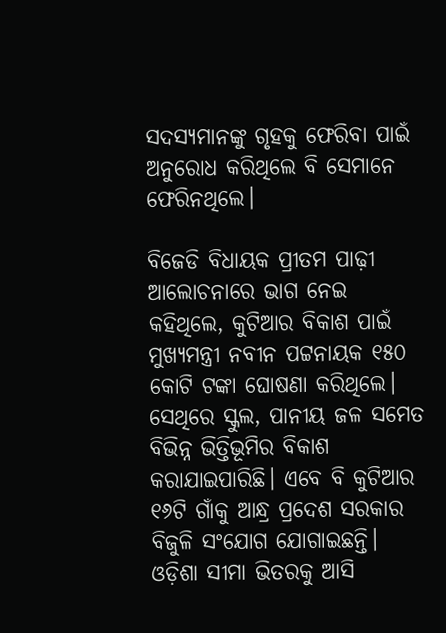ସଦସ୍ୟମାନଙ୍କୁ ଗୃହକୁ ଫେରିବା ପାଇଁ ଅନୁରୋଧ କରିଥିଲେ ବି ସେମାନେ ଫେରିନଥିଲେ।

ବିଜେଡି ବିଧାୟକ ପ୍ରୀତମ ପାଢ଼ୀ ଆଲୋଚନାରେ ଭାଗ ନେଇ କହିଥିଲେ, କୁଟିଆର ବିକାଶ ପାଇଁ ମୁଖ୍ୟମନ୍ତ୍ରୀ ନବୀନ ପଟ୍ଟନାୟକ ୧୫୦ କୋଟି ଟଙ୍କା ଘୋଷଣା କରିଥିଲେ। ସେଥିରେ ସ୍କୁଲ, ପାନୀୟ ଜଳ ସମେତ ବିଭିନ୍ନ ଭିତ୍ତିଭୂମିର ବିକାଶ କରାଯାଇପାରିଛି। ଏବେ ବି କୁଟିଆର ୧୬ଟି ଗାଁକୁ ଆନ୍ଧ୍ର ପ୍ରଦେଶ ସରକାର ବିଜୁଳି ସଂଯୋଗ ଯୋଗାଇଛନ୍ତି। ଓଡ଼ିଶା ସୀମା ଭିତରକୁ ଆସି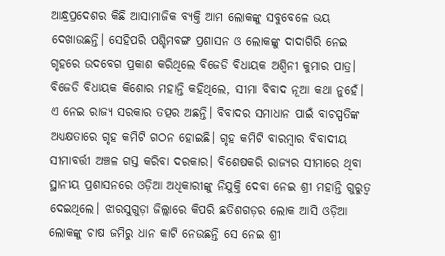ଆନ୍ଧ୍ରପ୍ରଦେଶର କିଛି ଆସାମାଜିକ ବ୍ୟକ୍ତି ଆମ ଲୋକଙ୍କୁ ସବୁବେଳେ ଭୟ ଦେଖାଉଛନ୍ତି। ସେହିପରି ପଶ୍ଚିମବଙ୍ଗ ପ୍ରଶାସନ ଓ ଲୋକଙ୍କୁ ଦାଦାଗିରି ନେଇ ଗୃହରେ ଉଦବେଗ ପ୍ରକାଶ କରିଥିଲେ ବିଜେଡି ବିଧାୟକ ଅଶ୍ବିନୀ କୁମାର ପାତ୍ର। ବିଜେଡି ବିଧାୟକ କିଶୋର ମହାନ୍ତି କହିଥିଲେ, ସୀମା ବିବାଦ ନୂଆ କଥା ନୁହେଁ। ଏ ନେଇ ରାଜ୍ୟ ସରକାର ତତ୍ପର ଅଛନ୍ତି। ବିବାଦର ସମାଧାନ ପାଇଁ ବାଚସ୍ପତିଙ୍କ ଅଧ୍ୟକ୍ଷତାରେ ଗୃହ କମିଟି ଗଠନ ହୋଇଛି। ଗୃହ କମିଟି ବାରମ୍ବାର ବିବାଦୀୟ ସୀମାବର୍ତ୍ତୀ ଅଞ୍ଚଳ ଗସ୍ତ କରିବା ଦରକାର। ବିଶେଷକରି ରାଜ୍ୟର ସୀମାରେ ଥିବା ସ୍ଥାନୀୟ ପ୍ରଶାସନରେ ଓଡ଼ିଆ ଅଧିକାରୀଙ୍କୁ ନିଯୁକ୍ତି ଦେବା ନେଇ ଶ୍ରୀ ମହାନ୍ତି ଗୁରୁତ୍ବ ଦେଇଥିଲେ। ଝାରସୁଗୁଡ଼ା ଜିଲ୍ଲାରେ କିପରି ଛତିଶଗଡ଼ର ଲୋକ ଆସି ଓଡ଼ିଆ ଲୋକଙ୍କୁ ଚାଷ ଜମିରୁ ଧାନ କାଟି ନେଉଛନ୍ତି ସେ ନେଇ ଶ୍ରୀ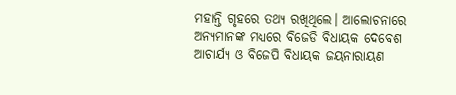ମହାନ୍ତି ଗୃହରେ ତଥ୍ୟ ରଖିଥିଲେ। ଆଲୋଚନାରେ ଅନ୍ୟମାନଙ୍କ ମଧ୍ୟରେ ବିଜେଡି ବିଧାୟକ ଦେବେଶ ଆଚାର୍ଯ୍ୟ ଓ ବିଜେପି ବିଧାୟକ ଜୟନାରାୟଣ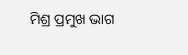ମିଶ୍ର ପ୍ରମୁଖ ଭାଗ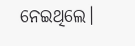ନେଇଥିଲେ।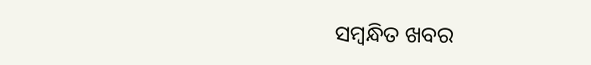ସମ୍ବନ୍ଧିତ ଖବର